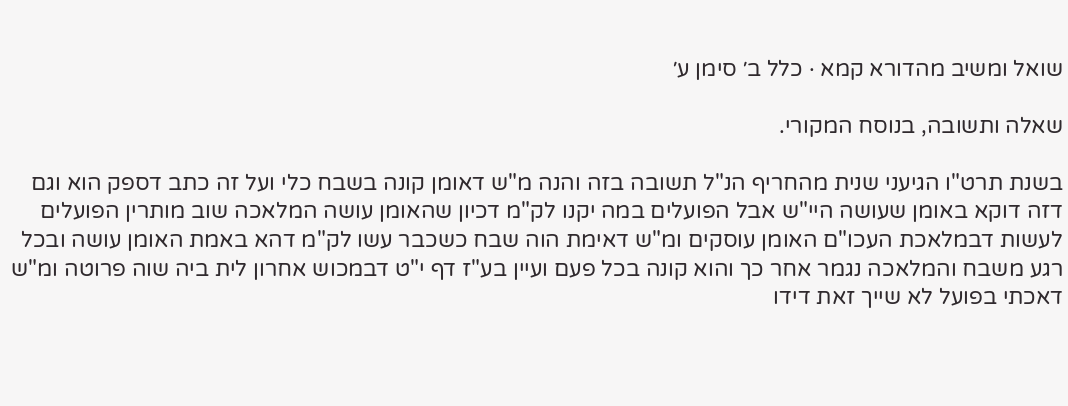שואל ומשיב מהדורא קמא · כלל ב׳ סימן ע׳

שאלה ותשובה, בנוסח המקורי.

בשנת תרט"ו הגיעני שנית מהחריף הנ"ל תשובה בזה והנה מ"ש דאומן קונה בשבח כלי ועל זה כתב דספק הוא וגם דזה דוקא באומן שעושה היי"ש אבל הפועלים במה יקנו לק"מ דכיון שהאומן עושה המלאכה שוב מותרין הפועלים לעשות דבמלאכת העכו"ם האומן עוסקים ומ"ש דאימת הוה שבח כשכבר עשו לק"מ דהא באמת האומן עושה ובכל רגע משבח והמלאכה נגמר אחר כך והוא קונה בכל פעם ועיין בע"ז דף י"ט דבמכוש אחרון לית ביה שוה פרוטה ומ"ש דאכתי בפועל לא שייך זאת דידו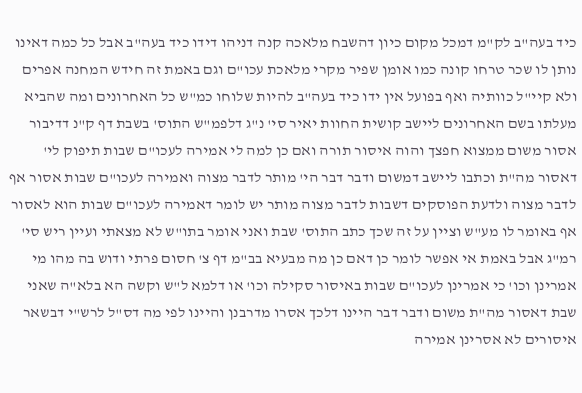כיד בעה"ב לק"מ דמכל מקום כיון דהשבח מלאכה קנה דניהו דידו כיד בעה"ב אבל כל כמה דאינו נותן לו שכר טרחו קונה כמו אומן שפיר מקרי מלאכת עכו"ם וגם באמת זה חידש המחנה אפרים ולא קיי"ל כוותיה ואף בפועל אין ידו כיד בעה"ב להיות שלוחו כמ"ש כל האחרונים ומה שהביא מעלתו בשם האחרונים ליישב קושית החוות יאיר סי' נ"ג דלפמ"ש התוס' בשבת דף ק"נ דדיבור אסור משום ממצוא חפצך והוה איסור תורה ואם כן למה לי אמירה לעכו"ם שבות תיפוק לי' דאסור מה"ת וכתבו ליישב דמשום ודבר דבר הי' מותר לדבר מצוה ואמירה לעכו"ם שבות אסור אף לדבר מצוה ולדעת הפוסקים דשבות לדבר מצוה מותר יש לומר דאמירה לעכו"ם שבות הוא לאסור אף באומר לו מע"ש וציין על זה שכך כתב התוס' שבת ואני אומר בתו"ש לא מצאתי ועיין ריש סי' רמ"ג אבל באמת אי אפשר לומר כן דאם כן מה מבעיא בב"מ דף צ' חסום פרתי ודוש בה מהו מי אמרינן וכו' כי אמרינן לעכו"ם שבות באיסור סקילה וכו' או דלמא ל"ש וקשה הא בלא"ה שאני שבת דאסור מה"ת משום ודבר דבר היינו דלכך אסרו מדרבנן והיינו לפי מה דס"ל לרש"י דבשאר איסורים לא אסרינן אמירה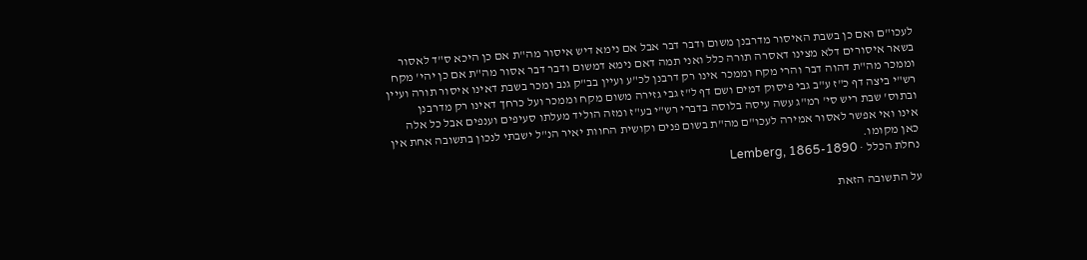לעכו"ם ואם כן בשבת האיסור מדרבנן משום ודבר דבר אבל אם נימא דיש איסור מה"ת אם כן היכא ס"ד לאסור בשאר איסורים דלא מצינו דאסרה תורה כלל ואני תמה דאם נימא דמשום ודבר דבר אסור מה"ת אם כן יהי' מקח וממכר מה"ת דהוה דבר והרי מקח וממכר אינו רק דרבנן לכ"ע ועיין בב"ק גנב ומכר בשבת דאינו איסור תורה ועיין רש"י ביצה דף כ"ז ע"ב גבי פיסוק דמים ושם דף ל"ז גבי גזירה משום מקח וממכר ועל כרחך דאינו רק מדרבנן ובתוס' שבת ריש סי' רמ"ג עשה עיסה בלוסה בדברי רש"י בע"ז ומזה הוליד מעלתו סעיפים וענפים אבל כל אלה אינו ואי אפשר לאסור אמירה לעכו"ם מה"ת בשום פנים וקושית החוות יאיר הנ"ל ישבתי לנכון בתשובה אחת אין כאן מקומו.
נחלת הכלל · Lemberg, 1865-1890

על התשובה הזאת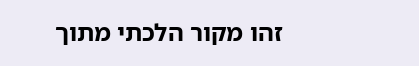זהו מקור הלכתי מתוך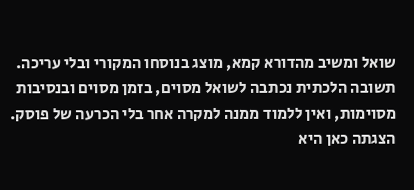שואל ומשיב מהדורא קמא, מוצג בנוסחו המקורי ובלי עריכה. תשובה הלכתית נכתבה לשואל מסוים, בזמן מסוים ובנסיבות מסוימות, ואין ללמוד ממנה למקרה אחר בלי הכרעה של פוסק. הצגתה כאן היא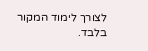לצורך לימוד המקור בלבד.